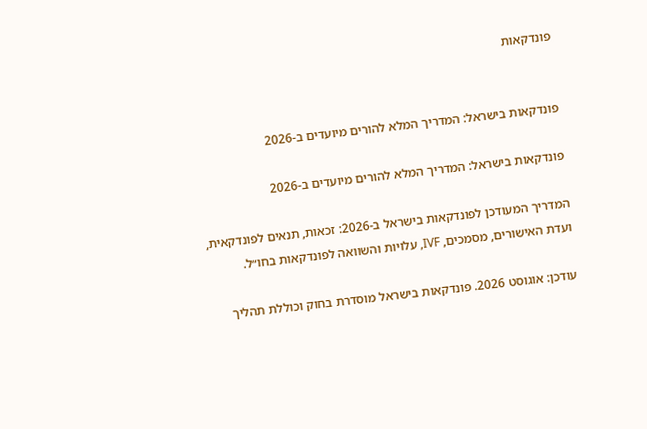פונדקאות


פונדקאות בישראל: המדריך המלא להורים מיועדים ב-2026

פונדקאות בישראל: המדריך המלא להורים מיועדים ב-2026

המדריך המעודכן לפונדקאות בישראל ב-2026: זכאות, תנאים לפונדקאית, ועדת האישורים, מסמכים, IVF, עלויות והשוואה לפונדקאות בחו״ל.

עודכן: אוגוסט 2026. פונדקאות בישראל מוסדרת בחוק וכוללת תהליך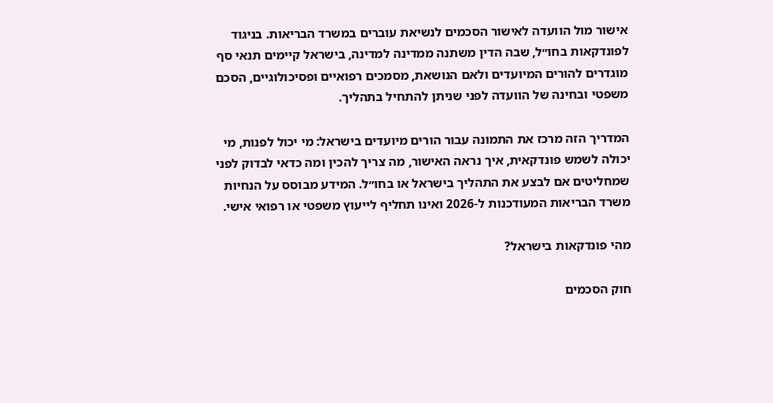אישור מול הוועדה לאישור הסכמים לנשיאת עוברים במשרד הבריאות. בניגוד לפונדקאות בחו״ל, שבה הדין משתנה ממדינה למדינה, בישראל קיימים תנאי סף מוגדרים להורים המיועדים ולאם הנושאת, מסמכים רפואיים ופסיכולוגיים, הסכם משפטי ובחינה של הוועדה לפני שניתן להתחיל בתהליך.

המדריך הזה מרכז את התמונה עבור הורים מיועדים בישראל: מי יכול לפנות, מי יכולה לשמש פונדקאית, איך נראה האישור, מה צריך להכין ומה כדאי לבדוק לפני שמחליטים אם לבצע את התהליך בישראל או בחו״ל. המידע מבוסס על הנחיות משרד הבריאות המעודכנות ל-2026 ואינו תחליף לייעוץ משפטי או רפואי אישי.

מהי פונדקאות בישראל?

חוק הסכמים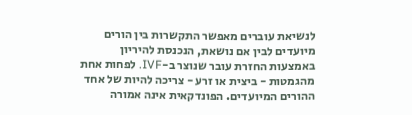לנשיאת עוברים מאפשר התקשרות בין הורים מיועדים לבין אם נושאת, הנכנסת להיריון באמצעות החזרת עובר שנוצר ב-IVF. לפחות אחת מהגמטות - ביצית או זרע - צריכה להיות של אחד ההורים המיועדים. הפונדקאית אינה אמורה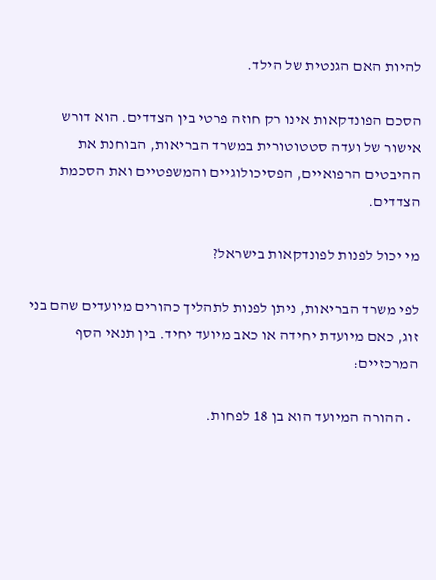להיות האם הגנטית של הילד.

הסכם הפונדקאות אינו רק חוזה פרטי בין הצדדים. הוא דורש אישור של ועדה סטטוטורית במשרד הבריאות, הבוחנת את ההיבטים הרפואיים, הפסיכולוגיים והמשפטיים ואת הסכמת הצדדים.

מי יכול לפנות לפונדקאות בישראל?

לפי משרד הבריאות, ניתן לפנות לתהליך כהורים מיועדים שהם בני זוג, כאם מיועדת יחידה או כאב מיועד יחיד. בין תנאי הסף המרכזיים:

  • ההורה המיועד הוא בן 18 לפחות.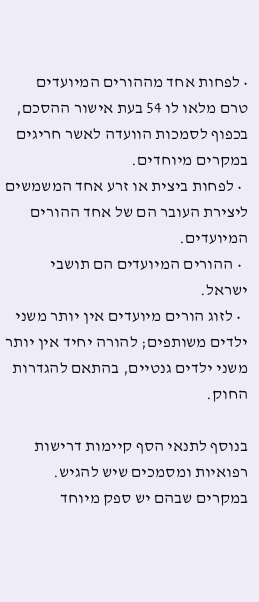• לפחות אחד מההורים המיועדים טרם מלאו לו 54 בעת אישור ההסכם, בכפוף לסמכות הוועדה לאשר חריגים במקרים מיוחדים.
  • לפחות ביצית או זרע אחד המשמשים ליצירת העובר הם של אחד ההורים המיועדים.
  • ההורים המיועדים הם תושבי ישראל.
  • לזוג הורים מיועדים אין יותר משני ילדים משותפים; להורה יחיד אין יותר משני ילדים גנטיים, בהתאם להגדרות החוק.

בנוסף לתנאי הסף קיימות דרישות רפואיות ומסמכים שיש להגיש. במקרים שבהם יש ספק מיוחד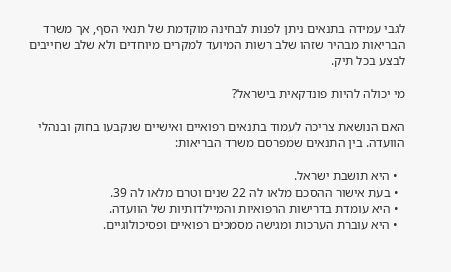לגבי עמידה בתנאים ניתן לפנות לבחינה מוקדמת של תנאי הסף, אך משרד הבריאות מבהיר שזהו שלב רשות המיועד למקרים מיוחדים ולא שלב שחייבים לבצע בכל תיק.

מי יכולה להיות פונדקאית בישראל?

האם הנושאת צריכה לעמוד בתנאים רפואיים ואישיים שנקבעו בחוק ובנהלי הוועדה. בין התנאים שמפרסם משרד הבריאות:

  • היא תושבת ישראל.
  • בעת אישור ההסכם מלאו לה 22 שנים וטרם מלאו לה 39.
  • היא עומדת בדרישות הרפואיות והמיילדותיות של הוועדה.
  • היא עוברת הערכות ומגישה מסמכים רפואיים ופסיכולוגיים.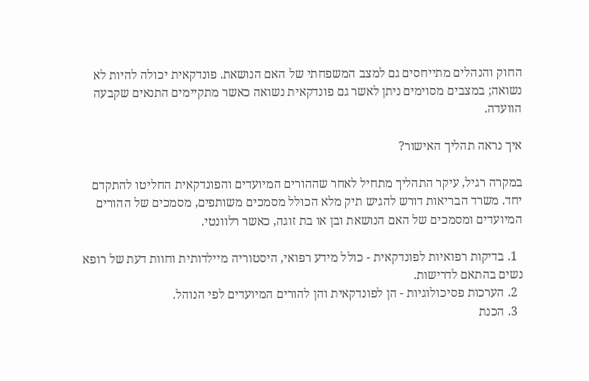החוק והנהלים מתייחסים גם למצב המשפחתי של האם הנושאת. פונדקאית יכולה להיות לא נשואה; במצבים מסוימים ניתן לאשר גם פונדקאית נשואה כאשר מתקיימים התנאים שקבעה הוועדה.

איך נראה תהליך האישור?

במקרה רגיל, עיקר התהליך מתחיל לאחר שההורים המיועדים והפונדקאית החליטו להתקדם יחד. משרד הבריאות דורש להגיש תיק מלא הכולל מסמכים משותפים, מסמכים של ההורים המיועדים ומסמכים של האם הנושאת ובן או בת זוגה, כאשר רלוונטי.

  1. בדיקות רפואיות לפונדקאית - כולל מידע רפואי, היסטוריה מיילדותית וחוות דעת של רופא נשים בהתאם לדרישות.
  2. הערכות פסיכולוגיות - הן לפונדקאית והן להורים המיועדים לפי הנוהל.
  3. הכנת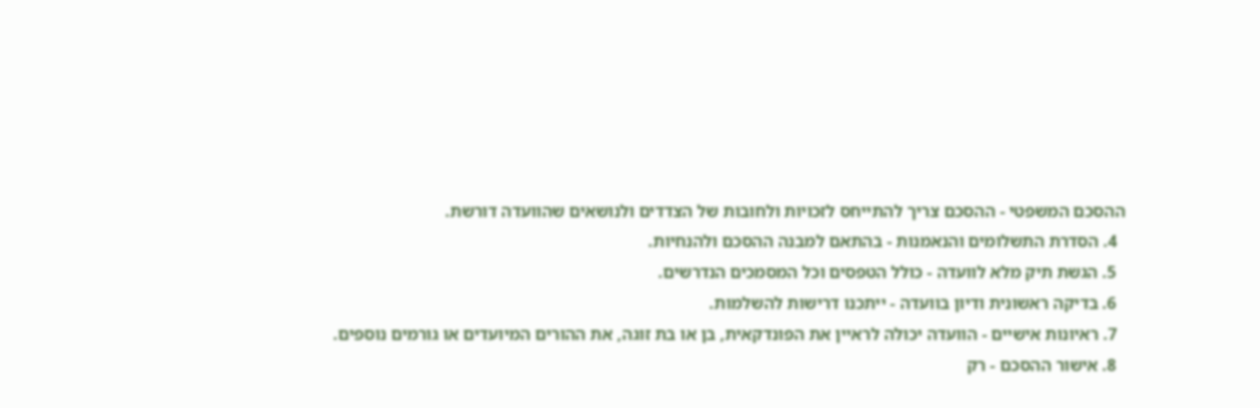ההסכם המשפטי - ההסכם צריך להתייחס לזכויות ולחובות של הצדדים ולנושאים שהוועדה דורשת.
  4. הסדרת התשלומים והנאמנות - בהתאם למבנה ההסכם ולהנחיות.
  5. הגשת תיק מלא לוועדה - כולל הטפסים וכל המסמכים הנדרשים.
  6. בדיקה ראשונית ודיון בוועדה - ייתכנו דרישות להשלמות.
  7. ראיונות אישיים - הוועדה יכולה לראיין את הפונדקאית, בן או בת זוגה, את ההורים המיועדים או גורמים נוספים.
  8. אישור ההסכם - רק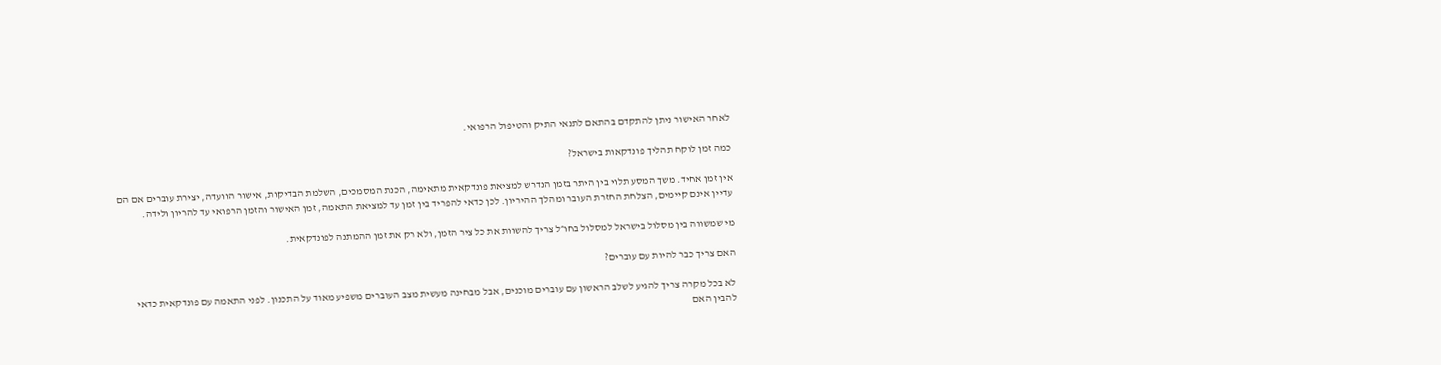לאחר האישור ניתן להתקדם בהתאם לתנאי התיק והטיפול הרפואי.

כמה זמן לוקח תהליך פונדקאות בישראל?

אין זמן אחיד. משך המסע תלוי בין היתר בזמן הנדרש למציאת פונדקאית מתאימה, הכנת המסמכים, השלמת הבדיקות, אישור הוועדה, יצירת עוברים אם הם עדיין אינם קיימים, הצלחת החזרת העובר ומהלך ההיריון. לכן כדאי להפריד בין זמן עד למציאת התאמה, זמן האישור והזמן הרפואי עד להריון ולידה.

מי שמשווה בין מסלול בישראל למסלול בחו״ל צריך להשוות את כל ציר הזמן, ולא רק את זמן ההמתנה לפונדקאית.

האם צריך כבר להיות עם עוברים?

לא בכל מקרה צריך להגיע לשלב הראשון עם עוברים מוכנים, אבל מבחינה מעשית מצב העוברים משפיע מאוד על התכנון. לפני התאמה עם פונדקאית כדאי להבין האם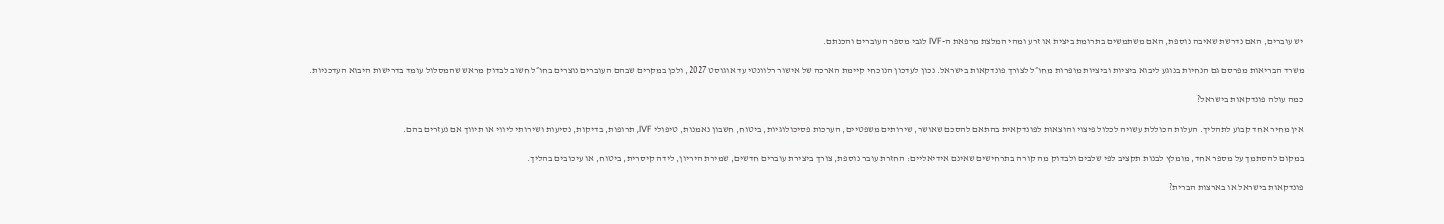יש עוברים, האם נדרשת שאיבה נוספת, האם משתמשים בתרומת ביצית או זרע ומהי המלצת מרפאת ה-IVF לגבי מספר העוברים והכנתם.

משרד הבריאות מפרסם גם הנחיות בנוגע ליבוא ביציות וביציות מופרות מחו״ל לצורך פונדקאות בישראל. נכון לעדכון הנוכחי קיימת הארכה של אישור רלוונטי עד אוגוסט 2027, ולכן במקרים שבהם העוברים נוצרים בחו״ל חשוב לבדוק מראש שהמסלול עומד בדרישות היבוא העדכניות.

כמה עולה פונדקאות בישראל?

אין מחיר אחד קבוע לתהליך. העלות הכוללת עשויה לכלול פיצוי והוצאות לפונדקאית בהתאם להסכם שאושר, שירותים משפטיים, הערכות פסיכולוגיות, ביטוח, חשבון נאמנות, טיפולי IVF, תרופות, בדיקות, נסיעות ושירותי ליווי או תיווך אם נעזרים בהם.

במקום להסתמך על מספר אחד, מומלץ לבנות תקציב לפי שלבים ולבדוק מה קורה בתרחישים שאינם אידיאליים: החזרת עובר נוספת, צורך ביצירת עוברים חדשים, שמירת היריון, לידה קיסרית, ביטוח, או עיכובים בהליך.

פונדקאות בישראל או בארצות הברית?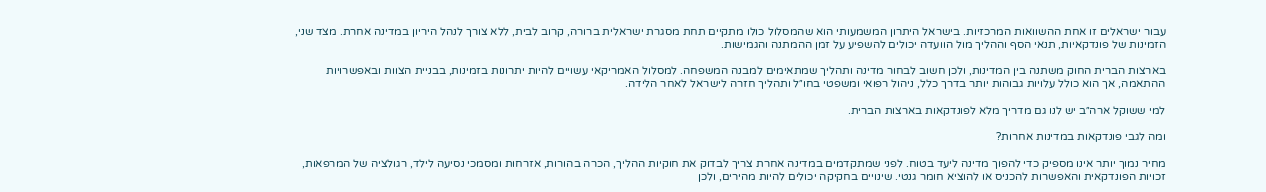עבור ישראלים זו אחת ההשוואות המרכזיות. בישראל היתרון המשמעותי הוא שהמסלול כולו מתקיים תחת מסגרת ישראלית ברורה, קרוב לבית, ללא צורך לנהל היריון במדינה אחרת. מצד שני, הזמינות של פונדקאיות, תנאי הסף וההליך מול הוועדה יכולים להשפיע על זמן ההמתנה והגמישות.

בארצות הברית החוק משתנה בין המדינות, ולכן חשוב לבחור מדינה ותהליך שמתאימים למבנה המשפחה. למסלול האמריקאי עשויים להיות יתרונות בזמינות, בבניית הצוות ובאפשרויות ההתאמה, אך הוא כולל עלויות גבוהות יותר בדרך כלל, ניהול רפואי ומשפטי בחו״ל ותהליך חזרה לישראל לאחר הלידה.

למי ששוקל ארה״ב יש לנו גם מדריך מלא לפונדקאות בארצות הברית.

ומה לגבי פונדקאות במדינות אחרות?

מחיר נמוך יותר אינו מספיק כדי להפוך מדינה ליעד בטוח. לפני שמתקדמים במדינה אחרת צריך לבדוק את חוקיות ההליך, הכרה בהורות, אזרחות ומסמכי נסיעה לילד, רגולציה של המרפאות, זכויות הפונדקאית והאפשרות להכניס או להוציא חומר גנטי. שינויים בחקיקה יכולים להיות מהירים, ולכן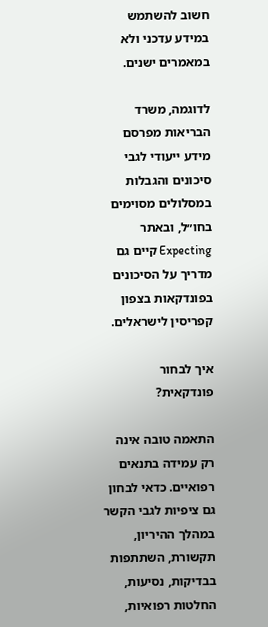חשוב להשתמש במידע עדכני ולא במאמרים ישנים.

לדוגמה, משרד הבריאות מפרסם מידע ייעודי לגבי סיכונים והגבלות במסלולים מסוימים בחו״ל, ובאתר Expecting קיים גם מדריך על הסיכונים בפונדקאות בצפון קפריסין לישראלים.

איך לבחור פונדקאית?

התאמה טובה אינה רק עמידה בתנאים רפואיים. כדאי לבחון גם ציפיות לגבי הקשר במהלך ההיריון, תקשורת, השתתפות בבדיקות, נסיעות, החלטות רפואיות,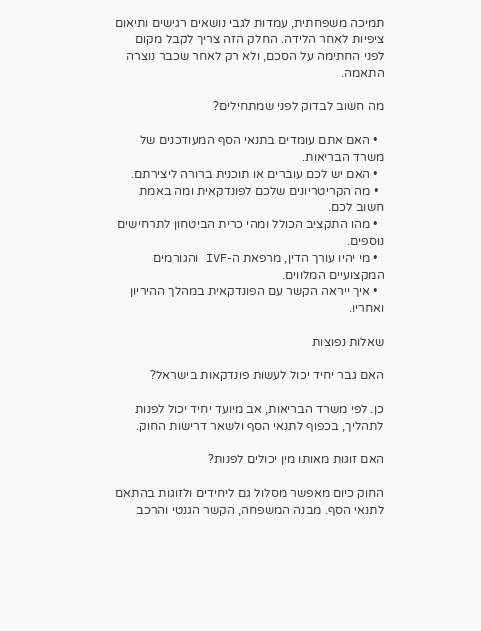תמיכה משפחתית, עמדות לגבי נושאים רגישים ותיאום ציפיות לאחר הלידה. החלק הזה צריך לקבל מקום לפני החתימה על הסכם, ולא רק לאחר שכבר נוצרה התאמה.

מה חשוב לבדוק לפני שמתחילים?

  • האם אתם עומדים בתנאי הסף המעודכנים של משרד הבריאות.
  • האם יש לכם עוברים או תוכנית ברורה ליצירתם.
  • מה הקריטריונים שלכם לפונדקאית ומה באמת חשוב לכם.
  • מהו התקציב הכולל ומהי כרית הביטחון לתרחישים נוספים.
  • מי יהיו עורך הדין, מרפאת ה-IVF והגורמים המקצועיים המלווים.
  • איך ייראה הקשר עם הפונדקאית במהלך ההיריון ואחריו.

שאלות נפוצות

האם גבר יחיד יכול לעשות פונדקאות בישראל?

כן. לפי משרד הבריאות, אב מיועד יחיד יכול לפנות לתהליך, בכפוף לתנאי הסף ולשאר דרישות החוק.

האם זוגות מאותו מין יכולים לפנות?

החוק כיום מאפשר מסלול גם ליחידים ולזוגות בהתאם לתנאי הסף. מבנה המשפחה, הקשר הגנטי והרכב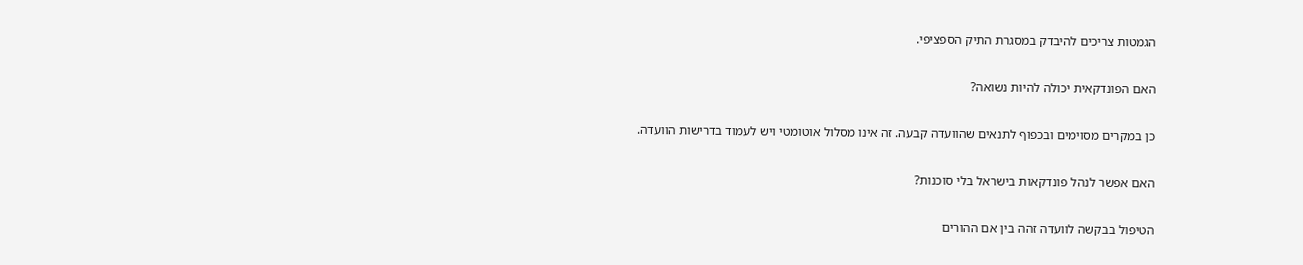הגמטות צריכים להיבדק במסגרת התיק הספציפי.

האם הפונדקאית יכולה להיות נשואה?

כן במקרים מסוימים ובכפוף לתנאים שהוועדה קבעה. זה אינו מסלול אוטומטי ויש לעמוד בדרישות הוועדה.

האם אפשר לנהל פונדקאות בישראל בלי סוכנות?

הטיפול בבקשה לוועדה זהה בין אם ההורים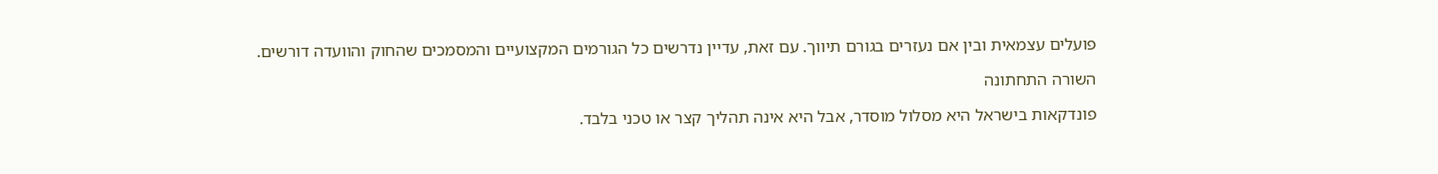פועלים עצמאית ובין אם נעזרים בגורם תיווך. עם זאת, עדיין נדרשים כל הגורמים המקצועיים והמסמכים שהחוק והוועדה דורשים.

השורה התחתונה

פונדקאות בישראל היא מסלול מוסדר, אבל היא אינה תהליך קצר או טכני בלבד.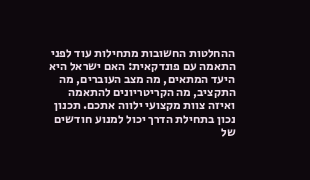ההחלטות החשובות מתחילות עוד לפני התאמה עם פונדקאית: האם ישראל היא היעד המתאים, מה מצב העוברים, מה התקציב, מה הקריטריונים להתאמה ואיזה צוות מקצועי ילווה אתכם. תכנון נכון בתחילת הדרך יכול למנוע חודשים של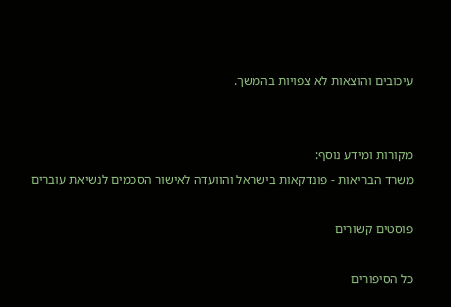עיכובים והוצאות לא צפויות בהמשך.


מקורות ומידע נוסף:
משרד הבריאות - פונדקאות בישראל והוועדה לאישור הסכמים לנשיאת עוברים

פוסטים קשורים

כל הסיפורים